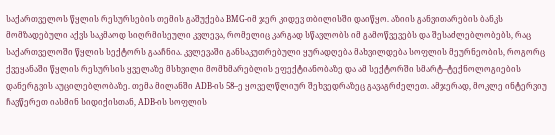საქართველოს წყლის რესურსების თემის გაშუქება BMG-იმ ჯერ კიდევ თბილისში დაიწყო. აზიის განვითარების ბანკს მომზადებული აქვს საკმაოდ სიღრმისეული კვლევა, რომელიც კარგად სწავლობს იმ გამოწვევებს და შესაძლებლობებს, რაც საქართველოში წყლის სექტორს გააჩნია. კვლევაში განსაკუთრებული ყურადღება მახვილდება სოფლის მეურნეობის, როგორც ქვეყანაში წყლის რესურსის ყველაზე მსხვილი მომხმარებლის ეფექტიანობაზე და ამ სექტორში სმარტ–ტექნოლოგიების დანერგვის აუცილებლობაზე. თემა მილანში ADB-ის 58–ე ყოველწლიურ შეხვედრაზეც გავაგრძელეთ. ამჯერად, მოკლე ინტერვიუ ჩავწერეთ იასმინ სიდიქისთან, ADB-ის სოფლის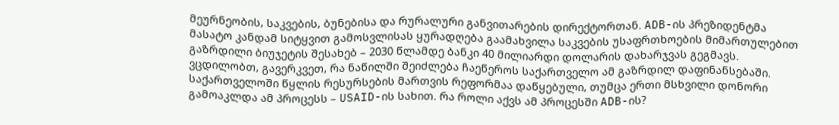მეურნეობის, საკვების, ბუნებისა და რურალური განვითარების დირექტორთან. ADB-ის პრეზიდენტმა მასატო კანდამ სიტყვით გამოსვლისას ყურადღება გაამახვილა საკვების უსაფრთხოების მიმართულებით გაზრდილი ბიუჯეტის შესახებ – 2030 წლამდე ბანკი 40 მილიარდი დოლარის დახარჯვას გეგმავს. ვცდილობთ, გავერკვეთ, რა ნაწილში შეიძლება ჩაეწეროს საქართველო ამ გაზრდილ დაფინანსებაში.
საქართველოში წყლის რესურსების მართვის რეფორმაა დაწყებული, თუმცა ერთი მსხვილი დონორი გამოაკლდა ამ პროცესს – USAID-ის სახით. რა როლი აქვს ამ პროცესში ADB-ის?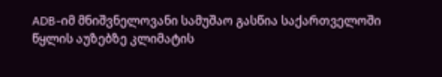ADB-იმ მნიშვნელოვანი სამუშაო გასწია საქართველოში წყლის აუზებზე კლიმატის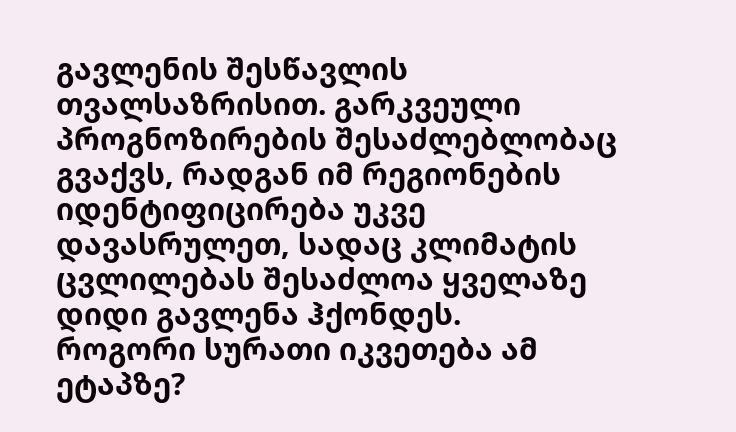გავლენის შესწავლის თვალსაზრისით. გარკვეული პროგნოზირების შესაძლებლობაც გვაქვს, რადგან იმ რეგიონების იდენტიფიცირება უკვე დავასრულეთ, სადაც კლიმატის ცვლილებას შესაძლოა ყველაზე დიდი გავლენა ჰქონდეს.
როგორი სურათი იკვეთება ამ ეტაპზე?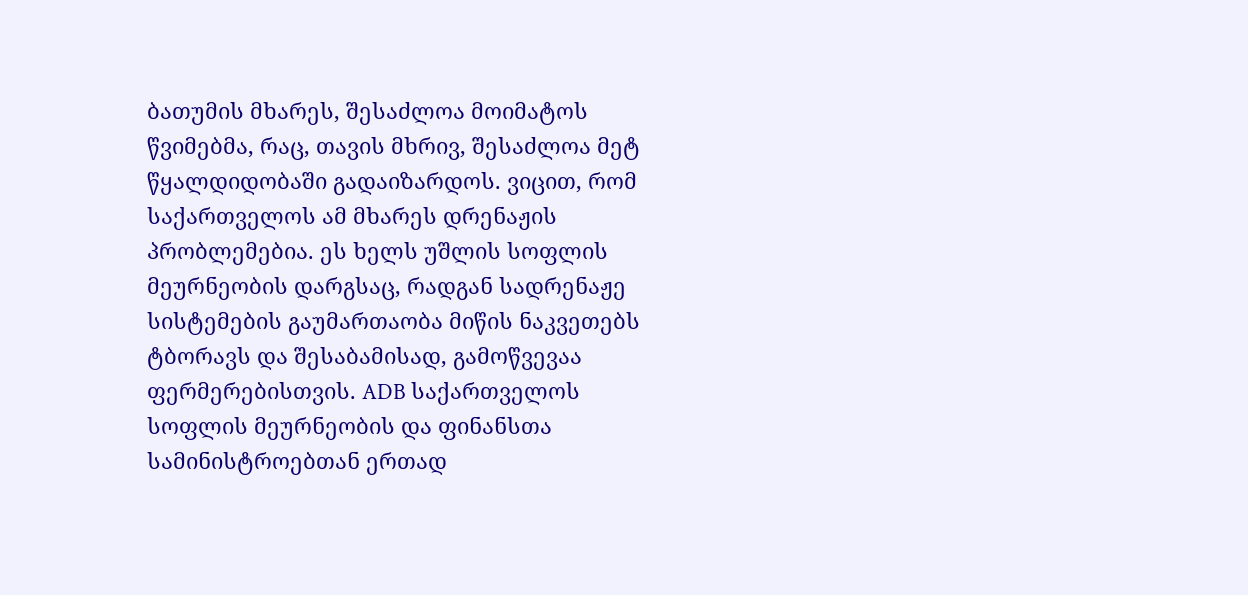ბათუმის მხარეს, შესაძლოა მოიმატოს წვიმებმა, რაც, თავის მხრივ, შესაძლოა მეტ წყალდიდობაში გადაიზარდოს. ვიცით, რომ საქართველოს ამ მხარეს დრენაჟის პრობლემებია. ეს ხელს უშლის სოფლის მეურნეობის დარგსაც, რადგან სადრენაჟე სისტემების გაუმართაობა მიწის ნაკვეთებს ტბორავს და შესაბამისად, გამოწვევაა ფერმერებისთვის. ADB საქართველოს სოფლის მეურნეობის და ფინანსთა სამინისტროებთან ერთად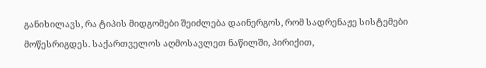განიხილავს, რა ტიპის მიდგომები შეიძლება დაინერგოს, რომ სადრენაჟე სისტემები მოწესრიგდეს. საქართველოს აღმოსავლეთ ნაწილში, პირიქით,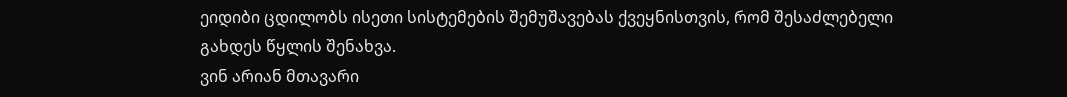ეიდიბი ცდილობს ისეთი სისტემების შემუშავებას ქვეყნისთვის, რომ შესაძლებელი გახდეს წყლის შენახვა.
ვინ არიან მთავარი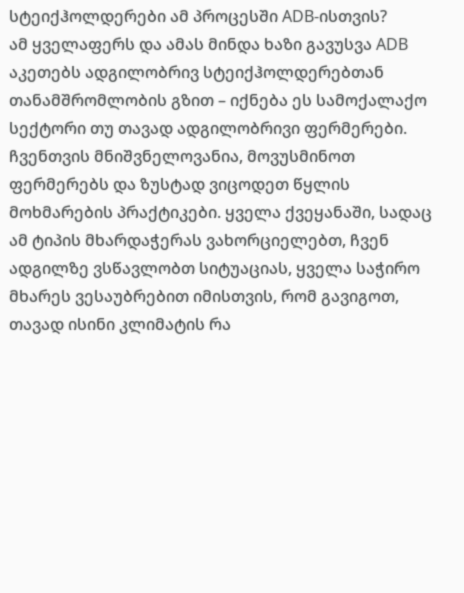სტეიქჰოლდერები ამ პროცესში ADB-ისთვის?
ამ ყველაფერს და ამას მინდა ხაზი გავუსვა ADB აკეთებს ადგილობრივ სტეიქჰოლდერებთან თანამშრომლობის გზით – იქნება ეს სამოქალაქო სექტორი თუ თავად ადგილობრივი ფერმერები. ჩვენთვის მნიშვნელოვანია, მოვუსმინოთ ფერმერებს და ზუსტად ვიცოდეთ წყლის მოხმარების პრაქტიკები. ყველა ქვეყანაში, სადაც ამ ტიპის მხარდაჭერას ვახორციელებთ, ჩვენ ადგილზე ვსწავლობთ სიტუაციას, ყველა საჭირო მხარეს ვესაუბრებით იმისთვის, რომ გავიგოთ, თავად ისინი კლიმატის რა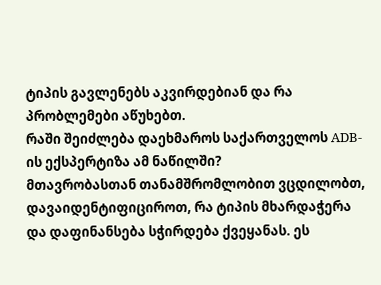ტიპის გავლენებს აკვირდებიან და რა პრობლემები აწუხებთ.
რაში შეიძლება დაეხმაროს საქართველოს ADB-ის ექსპერტიზა ამ ნაწილში?
მთავრობასთან თანამშრომლობით ვცდილობთ, დავაიდენტიფიციროთ, რა ტიპის მხარდაჭერა და დაფინანსება სჭირდება ქვეყანას. ეს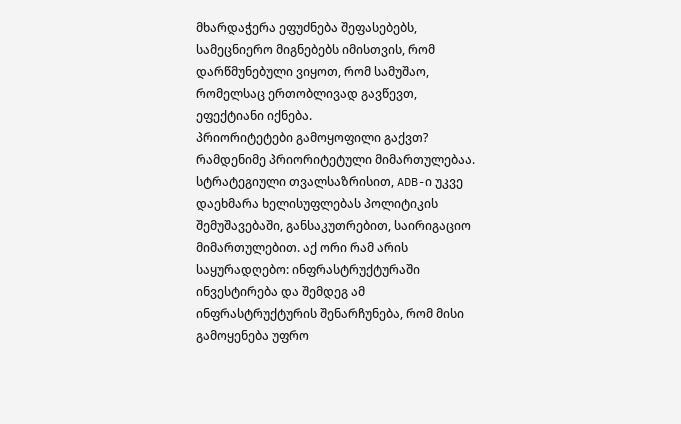მხარდაჭერა ეფუძნება შეფასებებს, სამეცნიერო მიგნებებს იმისთვის, რომ დარწმუნებული ვიყოთ, რომ სამუშაო, რომელსაც ერთობლივად გავწევთ, ეფექტიანი იქნება.
პრიორიტეტები გამოყოფილი გაქვთ?
რამდენიმე პრიორიტეტული მიმართულებაა. სტრატეგიული თვალსაზრისით, ADB-ი უკვე დაეხმარა ხელისუფლებას პოლიტიკის შემუშავებაში, განსაკუთრებით, საირიგაციო მიმართულებით. აქ ორი რამ არის საყურადღებო: ინფრასტრუქტურაში ინვესტირება და შემდეგ ამ ინფრასტრუქტურის შენარჩუნება, რომ მისი გამოყენება უფრო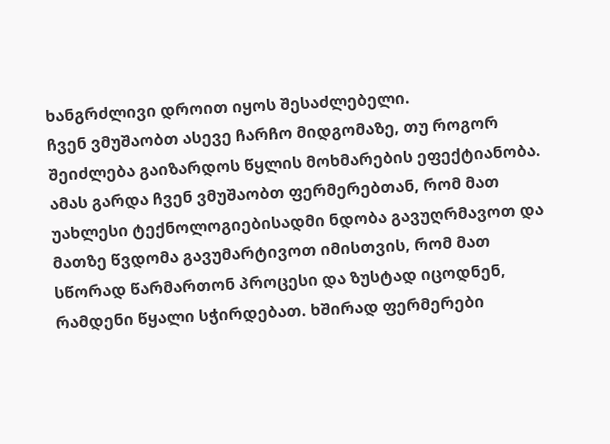ხანგრძლივი დროით იყოს შესაძლებელი.
ჩვენ ვმუშაობთ ასევე ჩარჩო მიდგომაზე, თუ როგორ შეიძლება გაიზარდოს წყლის მოხმარების ეფექტიანობა.
ამას გარდა ჩვენ ვმუშაობთ ფერმერებთან, რომ მათ უახლესი ტექნოლოგიებისადმი ნდობა გავუღრმავოთ და მათზე წვდომა გავუმარტივოთ იმისთვის, რომ მათ სწორად წარმართონ პროცესი და ზუსტად იცოდნენ, რამდენი წყალი სჭირდებათ. ხშირად ფერმერები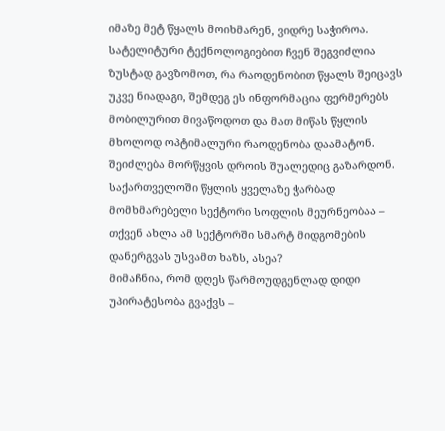იმაზე მეტ წყალს მოიხმარენ, ვიდრე საჭიროა. სატელიტური ტექნოლოგიებით ჩვენ შეგვიძლია ზუსტად გავზომოთ, რა რაოდენობით წყალს შეიცავს უკვე ნიადაგი, შემდეგ ეს ინფორმაცია ფერმერებს მობილურით მივაწოდოთ და მათ მიწას წყლის მხოლოდ ოპტიმალური რაოდენობა დაამატონ. შეიძლება მორწყვის დროის შუალედიც გაზარდონ.
საქართველოში წყლის ყველაზე ჭარბად მომხმარებელი სექტორი სოფლის მეურნეობაა – თქვენ ახლა ამ სექტორში სმარტ მიდგომების დანერგვას უსვამთ ხაზს, ასეა?
მიმაჩნია, რომ დღეს წარმოუდგენლად დიდი უპირატესობა გვაქვს –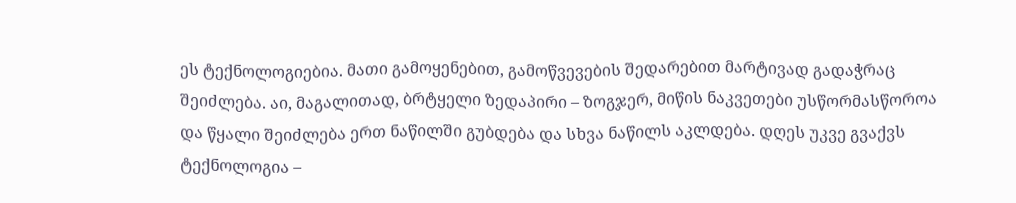ეს ტექნოლოგიებია. მათი გამოყენებით, გამოწვევების შედარებით მარტივად გადაჭრაც შეიძლება. აი, მაგალითად, ბრტყელი ზედაპირი – ზოგჯერ, მიწის ნაკვეთები უსწორმასწოროა და წყალი შეიძლება ერთ ნაწილში გუბდება და სხვა ნაწილს აკლდება. დღეს უკვე გვაქვს ტექნოლოგია –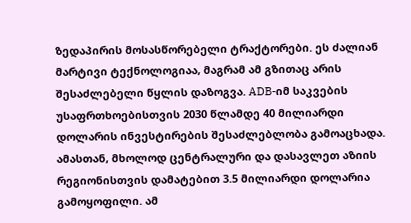ზედაპირის მოსასწორებელი ტრაქტორები. ეს ძალიან მარტივი ტექნოლოგიაა, მაგრამ ამ გზითაც არის შესაძლებელი წყლის დაზოგვა. ADB-იმ საკვების უსაფრთხოებისთვის 2030 წლამდე 40 მილიარდი დოლარის ინვესტირების შესაძლებლობა გამოაცხადა. ამასთან, მხოლოდ ცენტრალური და დასავლეთ აზიის რეგიონისთვის დამატებით 3.5 მილიარდი დოლარია გამოყოფილი. ამ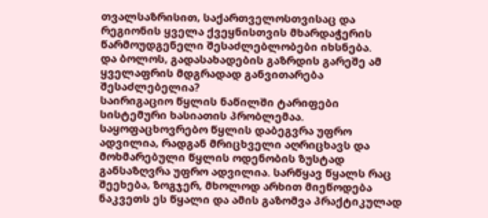თვალსაზრისით, საქართველოსთვისაც და რეგიონის ყველა ქვეყნისთვის მხარდაჭერის წარმოუდგენელი შესაძლებლობები იხსნება.
და ბოლოს, გადასახადების გაზრდის გარეშე ამ ყველაფრის მდგრადად განვითარება შესაძლებელია?
საირიგაციო წყლის ნაწილში ტარიფები სისტემური ხასიათის პრობლემაა. საყოფაცხოვრებო წყლის დაბეგვრა უფრო ადვილია, რადგან მრიცხველი აღრიცხავს და მოხმარებული წყლის ოდენობის ზუსტად განსაზღვრა უფრო ადვილია. სარწყავ წყალს რაც შეეხება, ზოგჯერ, მხოლოდ არხით მიეწოდება ნაკვეთს ეს წყალი და ამის გაზომვა პრაქტიკულად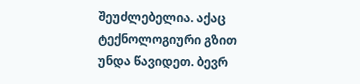შეუძლებელია. აქაც ტექნოლოგიური გზით უნდა წავიდეთ. ბევრ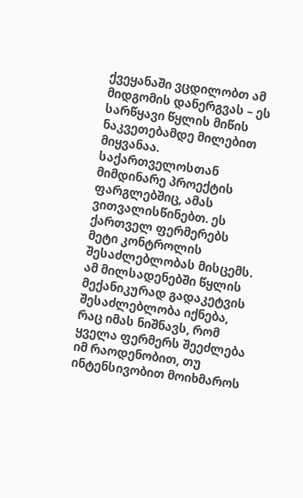ქვეყანაში ვცდილობთ ამ მიდგომის დანერგვას – ეს სარწყავი წყლის მიწის ნაკვეთებამდე მილებით მიყვანაა. საქართველოსთან მიმდინარე პროექტის ფარგლებშიც, ამას ვითვალისწინებთ. ეს ქართველ ფერმერებს მეტი კონტროლის შესაძლებლობას მისცემს. ამ მილსადენებში წყლის მექანიკურად გადაკეტვის შესაძლებლობა იქნება, რაც იმას ნიშნავს, რომ ყველა ფერმერს შეეძლება იმ რაოდენობით, თუ ინტენსივობით მოიხმაროს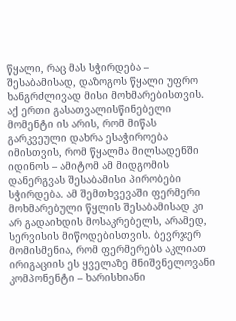წყალი, რაც მას სჭირდება – შესაბამისად, დაზოგოს წყალი უფრო ხანგრძლივად მისი მოხმარებისთვის. აქ ერთი გასათვალისწინებელი მომენტი ის არის, რომ მიწას გარკვეული დახრა ესაჭიროება იმისთვის, რომ წყალმა მილსადენში იდინოს – ამიტომ ამ მიდგომის დანერგვას შესაბამისი პირობები სჭირდება. ამ შემთხვევაში ფერმერი მოხმარებული წყლის შესაბამისად კი არ გადაიხდის მოსაკრებელს, არამედ, სერვისის მიწოდებისთვის. ბევრჯერ მომისმენია, რომ ფერმერებს აკლიათ ირიგაციის ეს ყველაზე მნიშვნელოვანი კომპონენტი – ხარისხიანი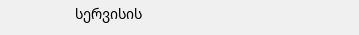სერვისის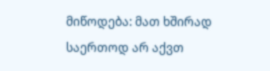მიწოდება: მათ ხშირად საერთოდ არ აქვთ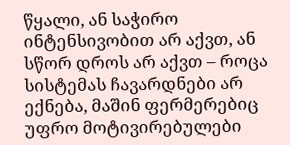წყალი, ან საჭირო ინტენსივობით არ აქვთ, ან სწორ დროს არ აქვთ – როცა სისტემას ჩავარდნები არ ექნება, მაშინ ფერმერებიც უფრო მოტივირებულები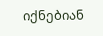იქნებიან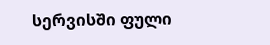სერვისში ფული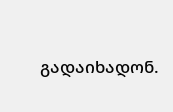გადაიხადონ.